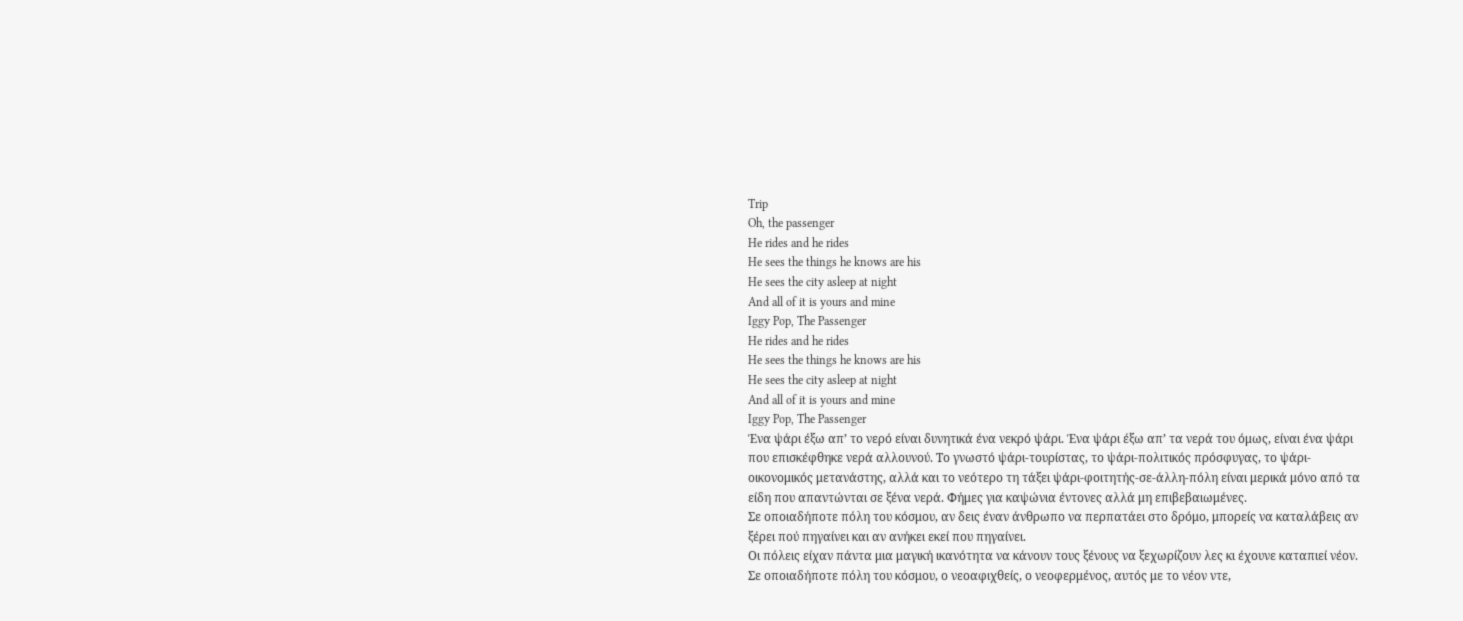Trip
Oh, the passenger
He rides and he rides
He sees the things he knows are his
He sees the city asleep at night
And all of it is yours and mine
Iggy Pop, The Passenger
He rides and he rides
He sees the things he knows are his
He sees the city asleep at night
And all of it is yours and mine
Iggy Pop, The Passenger
Ένα ψάρι έξω απ’ το νερό είναι δυνητικά ένα νεκρό ψάρι. Ένα ψάρι έξω απ’ τα νερά του όμως, είναι ένα ψάρι που επισκέφθηκε νερά αλλουνού. Το γνωστό ψάρι-τουρίστας, το ψάρι-πολιτικός πρόσφυγας, το ψάρι-οικονομικός μετανάστης, αλλά και το νεότερο τη τάξει ψάρι-φοιτητής-σε-άλλη-πόλη είναι μερικά μόνο από τα είδη που απαντώνται σε ξένα νερά. Φήμες για καψώνια έντονες αλλά μη επιβεβαιωμένες.
Σε οποιαδήποτε πόλη του κόσμου, αν δεις έναν άνθρωπο να περπατάει στο δρόμο, μπορείς να καταλάβεις αν ξέρει πού πηγαίνει και αν ανήκει εκεί που πηγαίνει.
Οι πόλεις είχαν πάντα μια μαγική ικανότητα να κάνουν τους ξένους να ξεχωρίζουν λες κι έχουνε καταπιεί νέον. Σε οποιαδήποτε πόλη του κόσμου, ο νεοαφιχθείς, ο νεοφερμένος, αυτός με το νέον ντε,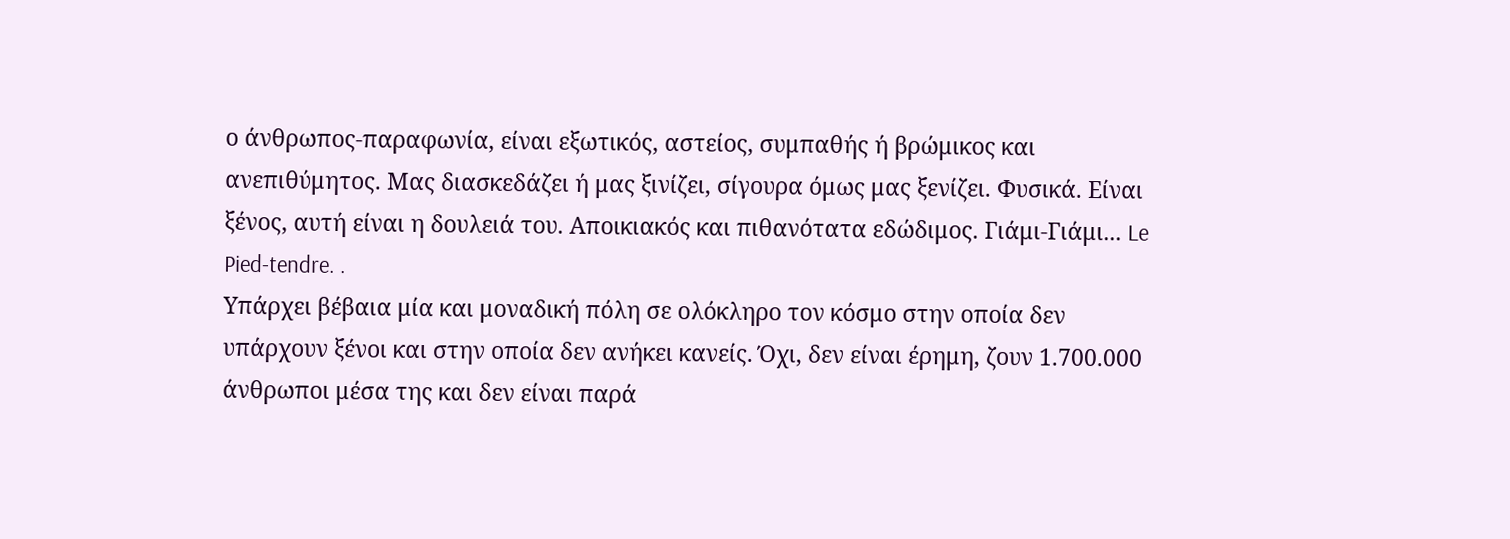ο άνθρωπος-παραφωνία, είναι εξωτικός, αστείος, συμπαθής ή βρώμικος και ανεπιθύμητος. Μας διασκεδάζει ή μας ξινίζει, σίγουρα όμως μας ξενίζει. Φυσικά. Είναι ξένος, αυτή είναι η δουλειά του. Αποικιακός και πιθανότατα εδώδιμος. Γιάμι-Γιάμι... Le Pied-tendre. .
Υπάρχει βέβαια μία και μοναδική πόλη σε ολόκληρο τον κόσμο στην οποία δεν υπάρχουν ξένοι και στην οποία δεν ανήκει κανείς. Όχι, δεν είναι έρημη, ζουν 1.700.000 άνθρωποι μέσα της και δεν είναι παρά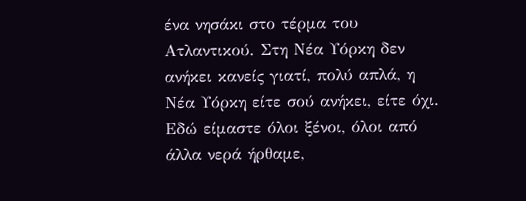ένα νησάκι στο τέρμα του Ατλαντικού. Στη Νέα Υόρκη δεν ανήκει κανείς γιατί, πολύ απλά, η Νέα Υόρκη είτε σού ανήκει, είτε όχι.
Εδώ είμαστε όλοι ξένοι, όλοι από άλλα νερά ήρθαμε,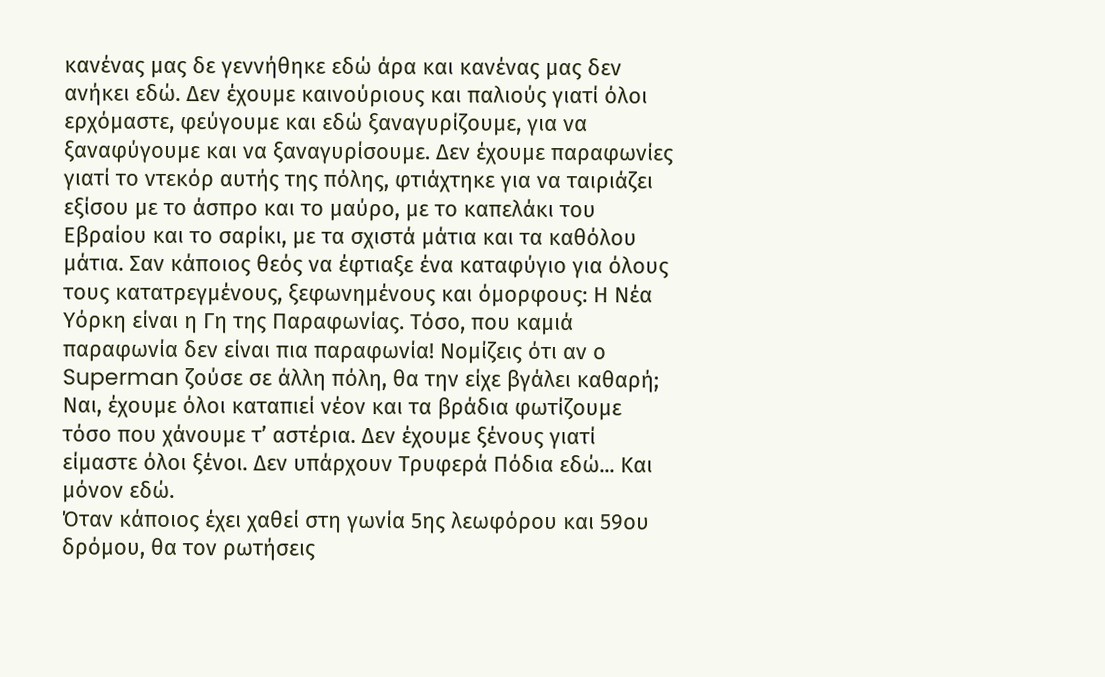κανένας μας δε γεννήθηκε εδώ άρα και κανένας μας δεν ανήκει εδώ. Δεν έχουμε καινούριους και παλιούς γιατί όλοι ερχόμαστε, φεύγουμε και εδώ ξαναγυρίζουμε, για να ξαναφύγουμε και να ξαναγυρίσουμε. Δεν έχουμε παραφωνίες γιατί το ντεκόρ αυτής της πόλης, φτιάχτηκε για να ταιριάζει εξίσου με το άσπρο και το μαύρο, με το καπελάκι του Εβραίου και το σαρίκι, με τα σχιστά μάτια και τα καθόλου μάτια. Σαν κάποιος θεός να έφτιαξε ένα καταφύγιο για όλους τους κατατρεγμένους, ξεφωνημένους και όμορφους: Η Νέα Υόρκη είναι η Γη της Παραφωνίας. Τόσο, που καμιά παραφωνία δεν είναι πια παραφωνία! Νομίζεις ότι αν ο Superman ζούσε σε άλλη πόλη, θα την είχε βγάλει καθαρή; Ναι, έχουμε όλοι καταπιεί νέον και τα βράδια φωτίζουμε τόσο που χάνουμε τ’ αστέρια. Δεν έχουμε ξένους γιατί είμαστε όλοι ξένοι. Δεν υπάρχουν Τρυφερά Πόδια εδώ... Και μόνον εδώ.
Όταν κάποιος έχει χαθεί στη γωνία 5ης λεωφόρου και 59ου δρόμου, θα τον ρωτήσεις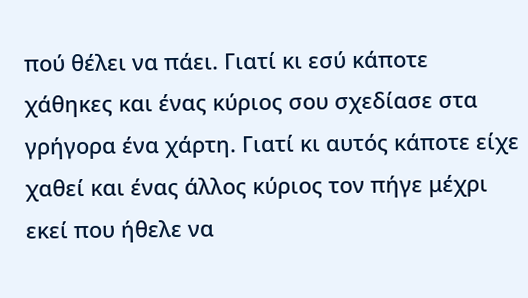πού θέλει να πάει. Γιατί κι εσύ κάποτε χάθηκες και ένας κύριος σου σχεδίασε στα γρήγορα ένα χάρτη. Γιατί κι αυτός κάποτε είχε χαθεί και ένας άλλος κύριος τον πήγε μέχρι εκεί που ήθελε να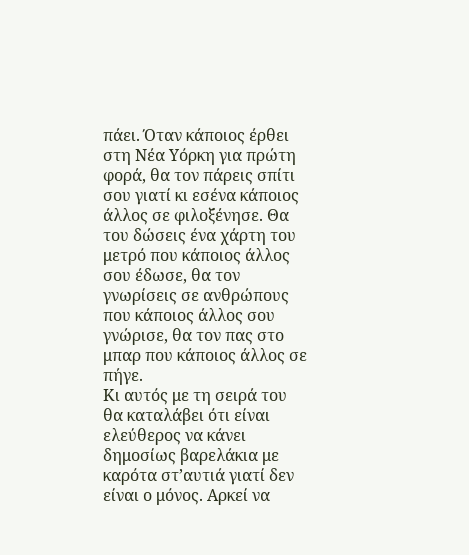πάει. Όταν κάποιος έρθει στη Νέα Υόρκη για πρώτη φορά, θα τον πάρεις σπίτι σου γιατί κι εσένα κάποιος άλλος σε φιλοξένησε. Θα του δώσεις ένα χάρτη του μετρό που κάποιος άλλος σου έδωσε, θα τον γνωρίσεις σε ανθρώπους που κάποιος άλλος σου γνώρισε, θα τον πας στο μπαρ που κάποιος άλλος σε πήγε.
Κι αυτός με τη σειρά του θα καταλάβει ότι είναι ελεύθερος να κάνει δημοσίως βαρελάκια με καρότα στ’αυτιά γιατί δεν είναι ο μόνος. Αρκεί να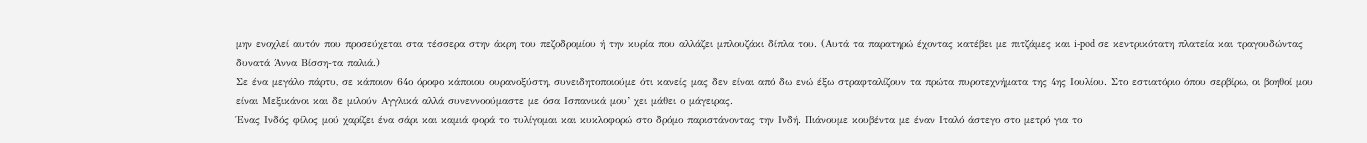μην ενοχλεί αυτόν που προσεύχεται στα τέσσερα στην άκρη του πεζοδρομίου ή την κυρία που αλλάζει μπλουζάκι δίπλα του. (Αυτά τα παρατηρώ έχοντας κατέβει με πιτζάμες και i-pod σε κεντρικότατη πλατεία και τραγουδώντας δυνατά Άννα Βίσση-τα παλιά.)
Σε ένα μεγάλο πάρτυ, σε κάποιον 64ο όροφο κάποιου ουρανοξύστη, συνειδητοποιούμε ότι κανείς μας δεν είναι από δω ενώ έξω στραφταλίζουν τα πρώτα πυροτεχνήματα της 4ης Ιουλίου. Στο εστιατόριο όπου σερβίρω, οι βοηθοί μου είναι Μεξικάνοι και δε μιλούν Αγγλικά αλλά συνεννοούμαστε με όσα Ισπανικά μου’ χει μάθει ο μάγειρας.
Ένας Ινδός φίλος μού χαρίζει ένα σάρι και καμιά φορά το τυλίγομαι και κυκλοφορώ στο δρόμο παριστάνοντας την Ινδή. Πιάνουμε κουβέντα με έναν Ιταλό άστεγο στο μετρό για το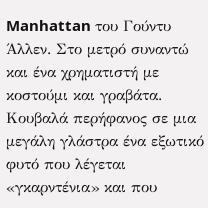Manhattan του Γούντυ Άλλεν. Στο μετρό συναντώ και ένα χρηματιστή με κοστούμι και γραβάτα. Κουβαλά περήφανος σε μια μεγάλη γλάστρα ένα εξωτικό φυτό που λέγεται «γκαρντένια» και που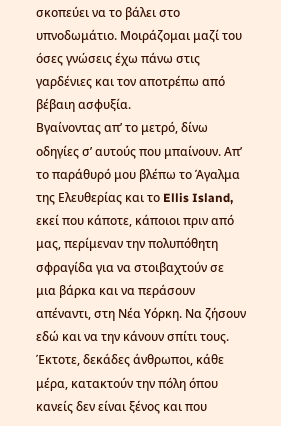σκοπεύει να το βάλει στο υπνοδωμάτιο. Μοιράζομαι μαζί του όσες γνώσεις έχω πάνω στις γαρδένιες και τον αποτρέπω από βέβαιη ασφυξία.
Βγαίνοντας απ’ το μετρό, δίνω οδηγίες σ’ αυτούς που μπαίνουν. Απ’ το παράθυρό μου βλέπω το Άγαλμα της Ελευθερίας και το Ellis Island, εκεί που κάποτε, κάποιοι πριν από μας, περίμεναν την πολυπόθητη σφραγίδα για να στοιβαχτούν σε μια βάρκα και να περάσουν απέναντι, στη Νέα Υόρκη. Να ζήσουν εδώ και να την κάνουν σπίτι τους. Έκτοτε, δεκάδες άνθρωποι, κάθε μέρα, κατακτούν την πόλη όπου κανείς δεν είναι ξένος και που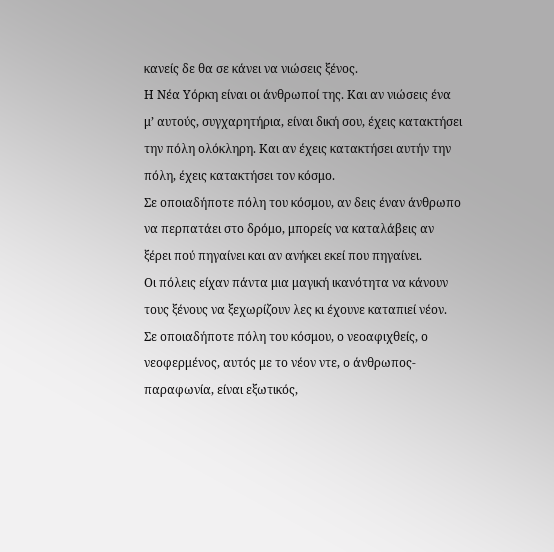κανείς δε θα σε κάνει να νιώσεις ξένος.
Η Νέα Υόρκη είναι οι άνθρωποί της. Και αν νιώσεις ένα μ’ αυτούς, συγχαρητήρια, είναι δική σου, έχεις κατακτήσει την πόλη ολόκληρη. Και αν έχεις κατακτήσει αυτήν την πόλη, έχεις κατακτήσει τον κόσμο.
Σε οποιαδήποτε πόλη του κόσμου, αν δεις έναν άνθρωπο να περπατάει στο δρόμο, μπορείς να καταλάβεις αν ξέρει πού πηγαίνει και αν ανήκει εκεί που πηγαίνει.
Οι πόλεις είχαν πάντα μια μαγική ικανότητα να κάνουν τους ξένους να ξεχωρίζουν λες κι έχουνε καταπιεί νέον. Σε οποιαδήποτε πόλη του κόσμου, ο νεοαφιχθείς, ο νεοφερμένος, αυτός με το νέον ντε, ο άνθρωπος-παραφωνία, είναι εξωτικός,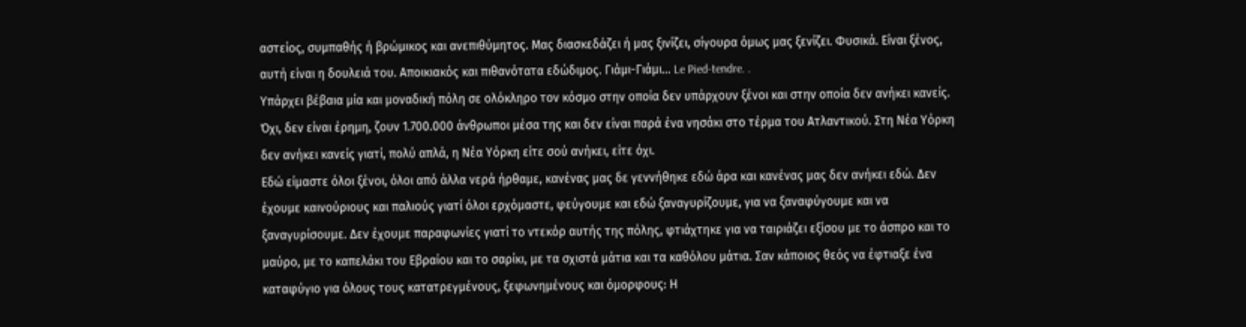αστείος, συμπαθής ή βρώμικος και ανεπιθύμητος. Μας διασκεδάζει ή μας ξινίζει, σίγουρα όμως μας ξενίζει. Φυσικά. Είναι ξένος, αυτή είναι η δουλειά του. Αποικιακός και πιθανότατα εδώδιμος. Γιάμι-Γιάμι... Le Pied-tendre. .
Υπάρχει βέβαια μία και μοναδική πόλη σε ολόκληρο τον κόσμο στην οποία δεν υπάρχουν ξένοι και στην οποία δεν ανήκει κανείς. Όχι, δεν είναι έρημη, ζουν 1.700.000 άνθρωποι μέσα της και δεν είναι παρά ένα νησάκι στο τέρμα του Ατλαντικού. Στη Νέα Υόρκη δεν ανήκει κανείς γιατί, πολύ απλά, η Νέα Υόρκη είτε σού ανήκει, είτε όχι.
Εδώ είμαστε όλοι ξένοι, όλοι από άλλα νερά ήρθαμε, κανένας μας δε γεννήθηκε εδώ άρα και κανένας μας δεν ανήκει εδώ. Δεν έχουμε καινούριους και παλιούς γιατί όλοι ερχόμαστε, φεύγουμε και εδώ ξαναγυρίζουμε, για να ξαναφύγουμε και να ξαναγυρίσουμε. Δεν έχουμε παραφωνίες γιατί το ντεκόρ αυτής της πόλης, φτιάχτηκε για να ταιριάζει εξίσου με το άσπρο και το μαύρο, με το καπελάκι του Εβραίου και το σαρίκι, με τα σχιστά μάτια και τα καθόλου μάτια. Σαν κάποιος θεός να έφτιαξε ένα καταφύγιο για όλους τους κατατρεγμένους, ξεφωνημένους και όμορφους: Η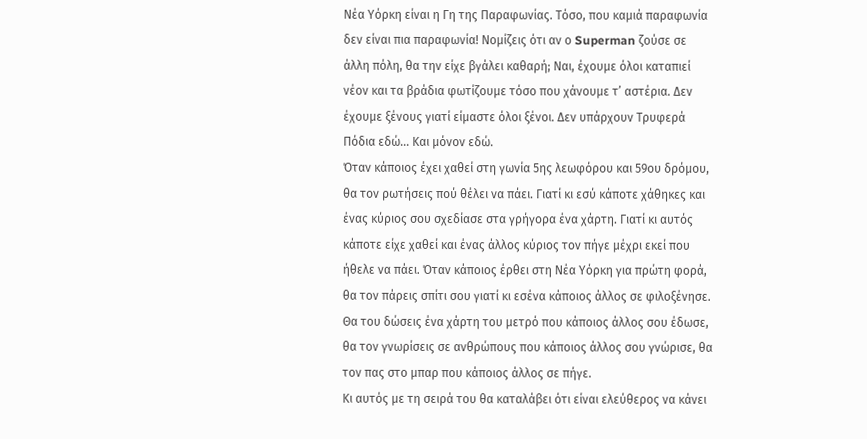Νέα Υόρκη είναι η Γη της Παραφωνίας. Τόσο, που καμιά παραφωνία δεν είναι πια παραφωνία! Νομίζεις ότι αν ο Superman ζούσε σε άλλη πόλη, θα την είχε βγάλει καθαρή; Ναι, έχουμε όλοι καταπιεί νέον και τα βράδια φωτίζουμε τόσο που χάνουμε τ’ αστέρια. Δεν έχουμε ξένους γιατί είμαστε όλοι ξένοι. Δεν υπάρχουν Τρυφερά Πόδια εδώ... Και μόνον εδώ.
Όταν κάποιος έχει χαθεί στη γωνία 5ης λεωφόρου και 59ου δρόμου, θα τον ρωτήσεις πού θέλει να πάει. Γιατί κι εσύ κάποτε χάθηκες και ένας κύριος σου σχεδίασε στα γρήγορα ένα χάρτη. Γιατί κι αυτός κάποτε είχε χαθεί και ένας άλλος κύριος τον πήγε μέχρι εκεί που ήθελε να πάει. Όταν κάποιος έρθει στη Νέα Υόρκη για πρώτη φορά, θα τον πάρεις σπίτι σου γιατί κι εσένα κάποιος άλλος σε φιλοξένησε. Θα του δώσεις ένα χάρτη του μετρό που κάποιος άλλος σου έδωσε, θα τον γνωρίσεις σε ανθρώπους που κάποιος άλλος σου γνώρισε, θα τον πας στο μπαρ που κάποιος άλλος σε πήγε.
Κι αυτός με τη σειρά του θα καταλάβει ότι είναι ελεύθερος να κάνει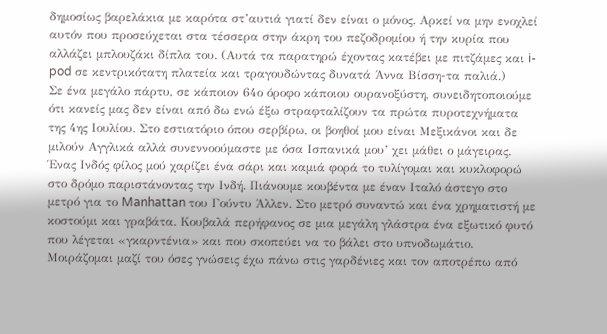δημοσίως βαρελάκια με καρότα στ’αυτιά γιατί δεν είναι ο μόνος. Αρκεί να μην ενοχλεί αυτόν που προσεύχεται στα τέσσερα στην άκρη του πεζοδρομίου ή την κυρία που αλλάζει μπλουζάκι δίπλα του. (Αυτά τα παρατηρώ έχοντας κατέβει με πιτζάμες και i-pod σε κεντρικότατη πλατεία και τραγουδώντας δυνατά Άννα Βίσση-τα παλιά.)
Σε ένα μεγάλο πάρτυ, σε κάποιον 64ο όροφο κάποιου ουρανοξύστη, συνειδητοποιούμε ότι κανείς μας δεν είναι από δω ενώ έξω στραφταλίζουν τα πρώτα πυροτεχνήματα της 4ης Ιουλίου. Στο εστιατόριο όπου σερβίρω, οι βοηθοί μου είναι Μεξικάνοι και δε μιλούν Αγγλικά αλλά συνεννοούμαστε με όσα Ισπανικά μου’ χει μάθει ο μάγειρας.
Ένας Ινδός φίλος μού χαρίζει ένα σάρι και καμιά φορά το τυλίγομαι και κυκλοφορώ στο δρόμο παριστάνοντας την Ινδή. Πιάνουμε κουβέντα με έναν Ιταλό άστεγο στο μετρό για το Manhattan του Γούντυ Άλλεν. Στο μετρό συναντώ και ένα χρηματιστή με κοστούμι και γραβάτα. Κουβαλά περήφανος σε μια μεγάλη γλάστρα ένα εξωτικό φυτό που λέγεται «γκαρντένια» και που σκοπεύει να το βάλει στο υπνοδωμάτιο. Μοιράζομαι μαζί του όσες γνώσεις έχω πάνω στις γαρδένιες και τον αποτρέπω από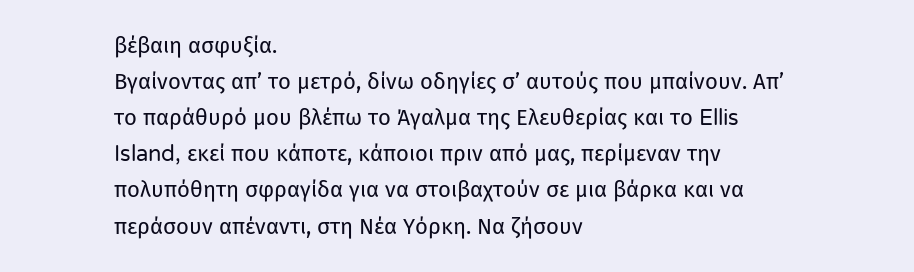βέβαιη ασφυξία.
Βγαίνοντας απ’ το μετρό, δίνω οδηγίες σ’ αυτούς που μπαίνουν. Απ’ το παράθυρό μου βλέπω το Άγαλμα της Ελευθερίας και το Ellis Island, εκεί που κάποτε, κάποιοι πριν από μας, περίμεναν την πολυπόθητη σφραγίδα για να στοιβαχτούν σε μια βάρκα και να περάσουν απέναντι, στη Νέα Υόρκη. Να ζήσουν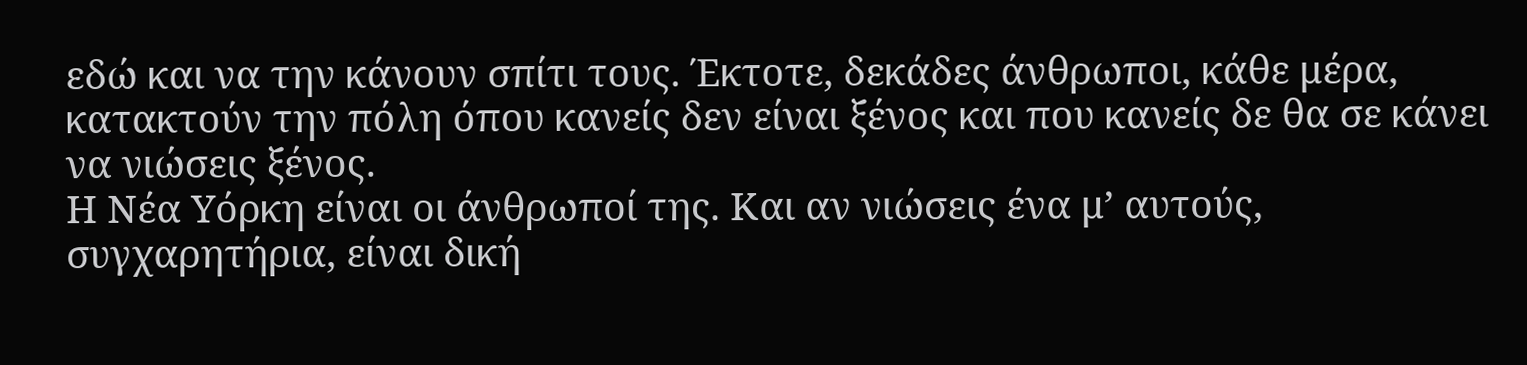εδώ και να την κάνουν σπίτι τους. Έκτοτε, δεκάδες άνθρωποι, κάθε μέρα, κατακτούν την πόλη όπου κανείς δεν είναι ξένος και που κανείς δε θα σε κάνει να νιώσεις ξένος.
Η Νέα Υόρκη είναι οι άνθρωποί της. Και αν νιώσεις ένα μ’ αυτούς, συγχαρητήρια, είναι δική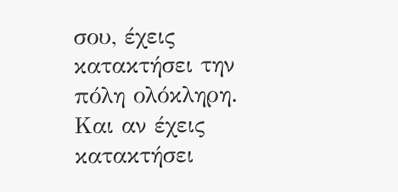σου, έχεις κατακτήσει την πόλη ολόκληρη. Και αν έχεις κατακτήσει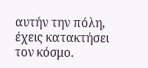αυτήν την πόλη, έχεις κατακτήσει τον κόσμο.